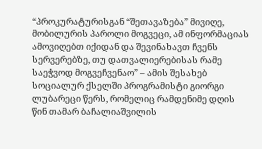“პროკურატურისგან “შეთავაზება” მივიღე, მობილურის პაროლი მოგვეცი, ამ ინფორმაციას ამოვიღებთ იქიდან და შევინახავთ ჩვენს სერვერებზე, თუ დათვალიერებისას რამე საეჭვოდ მოგვეჩვენაო” – ამის შესახებ სოციალურ ქსელში პროგრამისტი გიორგი ლუბარეცი წერს, რომელიც რამდენიმე დღის წინ თამარ ბაჩალიაშვილის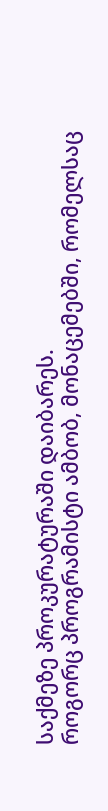საქმეზე პროკურატურაში დაიბარეს.
როგორც პროგრამისტი ამბობ, მონაცემებში, რომელსაც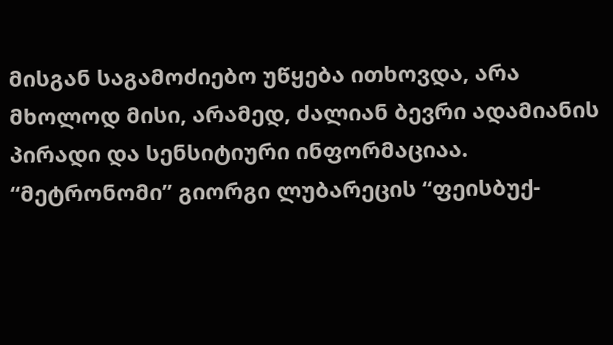მისგან საგამოძიებო უწყება ითხოვდა, არა მხოლოდ მისი, არამედ, ძალიან ბევრი ადამიანის პირადი და სენსიტიური ინფორმაციაა.
“მეტრონომი” გიორგი ლუბარეცის “ფეისბუქ-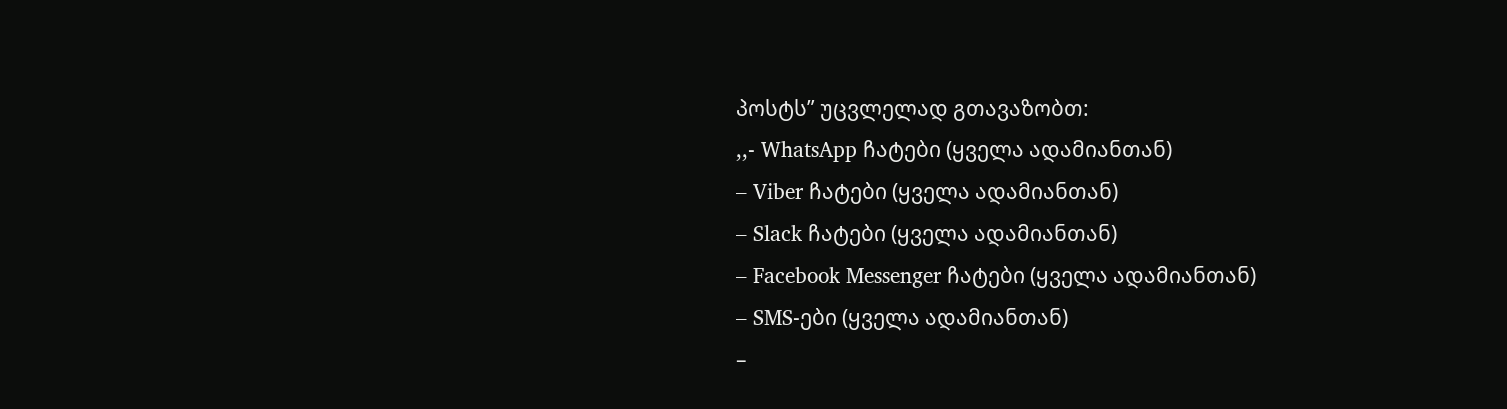პოსტს” უცვლელად გთავაზობთ:
,,- WhatsApp ჩატები (ყველა ადამიანთან)
– Viber ჩატები (ყველა ადამიანთან)
– Slack ჩატები (ყველა ადამიანთან)
– Facebook Messenger ჩატები (ყველა ადამიანთან)
– SMS-ები (ყველა ადამიანთან)
–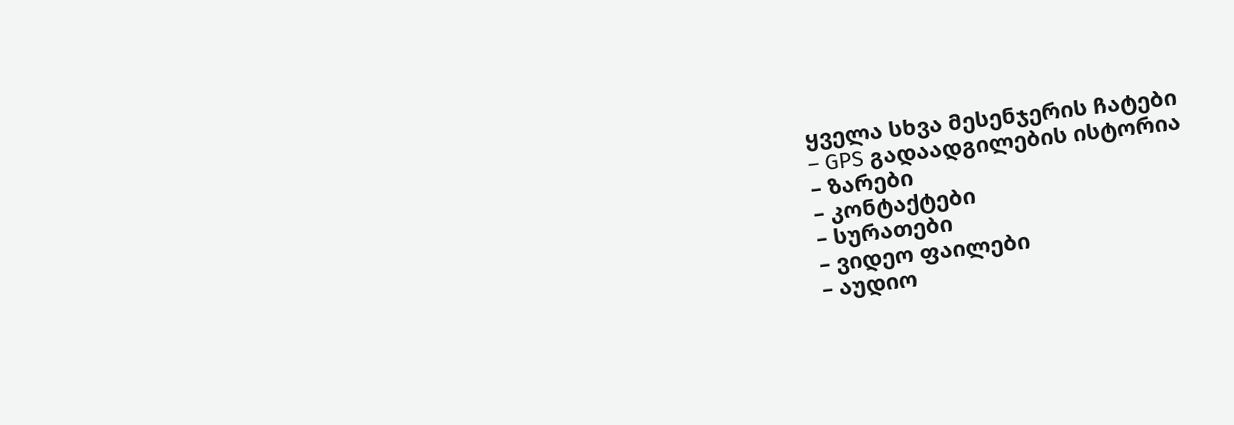ყველა სხვა მესენჯერის ჩატები
– GPS გადაადგილების ისტორია
– ზარები
– კონტაქტები
– სურათები
– ვიდეო ფაილები
– აუდიო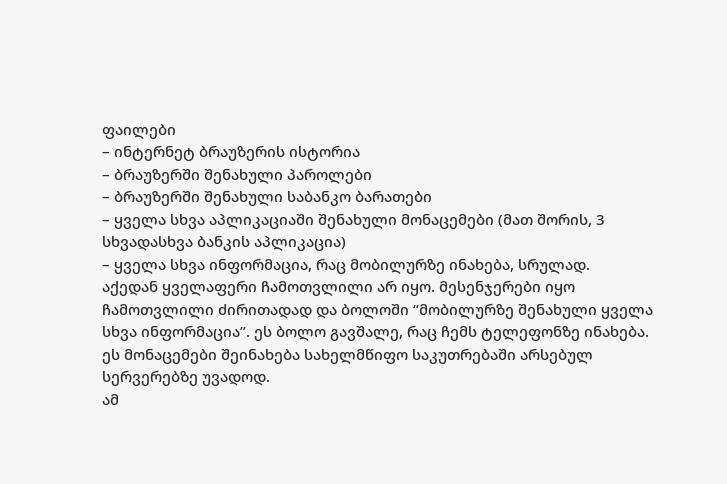ფაილები
– ინტერნეტ ბრაუზერის ისტორია
– ბრაუზერში შენახული პაროლები
– ბრაუზერში შენახული საბანკო ბარათები
– ყველა სხვა აპლიკაციაში შენახული მონაცემები (მათ შორის, 3 სხვადასხვა ბანკის აპლიკაცია)
– ყველა სხვა ინფორმაცია, რაც მობილურზე ინახება, სრულად.
აქედან ყველაფერი ჩამოთვლილი არ იყო. მესენჯერები იყო ჩამოთვლილი ძირითადად და ბოლოში “მობილურზე შენახული ყველა სხვა ინფორმაცია”. ეს ბოლო გავშალე, რაც ჩემს ტელეფონზე ინახება.
ეს მონაცემები შეინახება სახელმწიფო საკუთრებაში არსებულ სერვერებზე უვადოდ.
ამ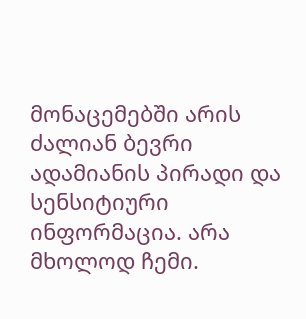მონაცემებში არის ძალიან ბევრი ადამიანის პირადი და სენსიტიური ინფორმაცია. არა მხოლოდ ჩემი.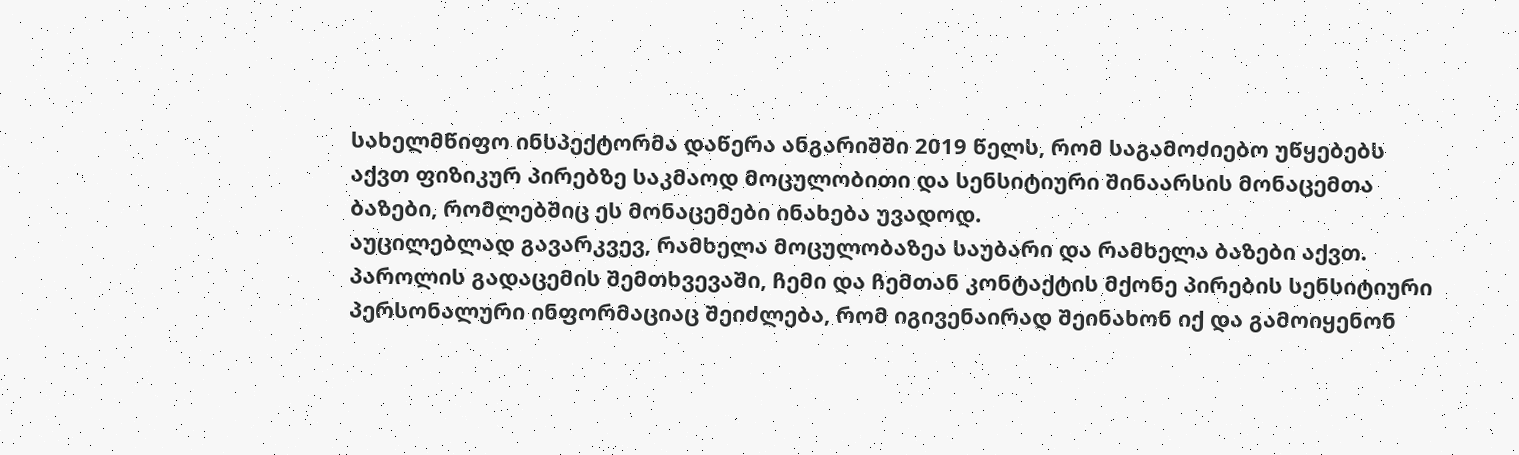სახელმწიფო ინსპექტორმა დაწერა ანგარიშში 2019 წელს, რომ საგამოძიებო უწყებებს აქვთ ფიზიკურ პირებზე საკმაოდ მოცულობითი და სენსიტიური შინაარსის მონაცემთა ბაზები, რომლებშიც ეს მონაცემები ინახება უვადოდ.
აუცილებლად გავარკვევ, რამხელა მოცულობაზეა საუბარი და რამხელა ბაზები აქვთ.
პაროლის გადაცემის შემთხვევაში, ჩემი და ჩემთან კონტაქტის მქონე პირების სენსიტიური პერსონალური ინფორმაციაც შეიძლება, რომ იგივენაირად შეინახონ იქ და გამოიყენონ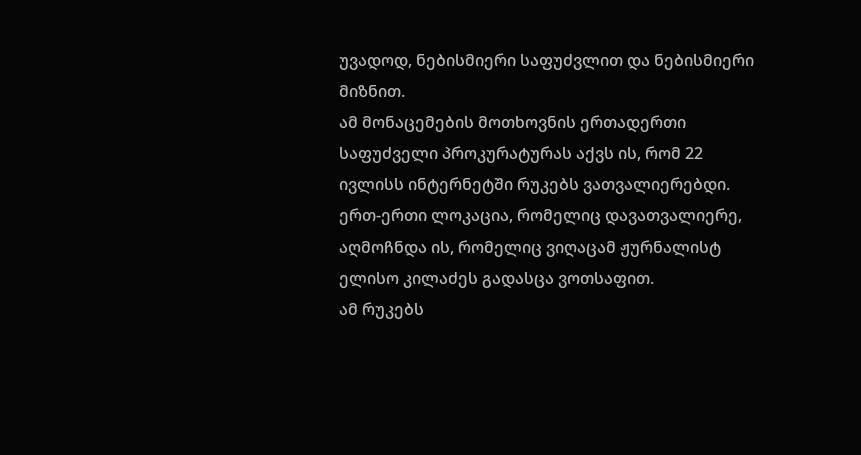უვადოდ, ნებისმიერი საფუძვლით და ნებისმიერი მიზნით.
ამ მონაცემების მოთხოვნის ერთადერთი საფუძველი პროკურატურას აქვს ის, რომ 22 ივლისს ინტერნეტში რუკებს ვათვალიერებდი. ერთ-ერთი ლოკაცია, რომელიც დავათვალიერე, აღმოჩნდა ის, რომელიც ვიღაცამ ჟურნალისტ ელისო კილაძეს გადასცა ვოთსაფით.
ამ რუკებს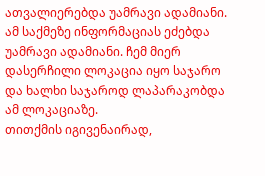ათვალიერებდა უამრავი ადამიანი. ამ საქმეზე ინფორმაციას ეძებდა უამრავი ადამიანი. ჩემ მიერ დასერჩილი ლოკაცია იყო საჯარო და ხალხი საჯაროდ ლაპარაკობდა ამ ლოკაციაზე.
თითქმის იგივენაირად,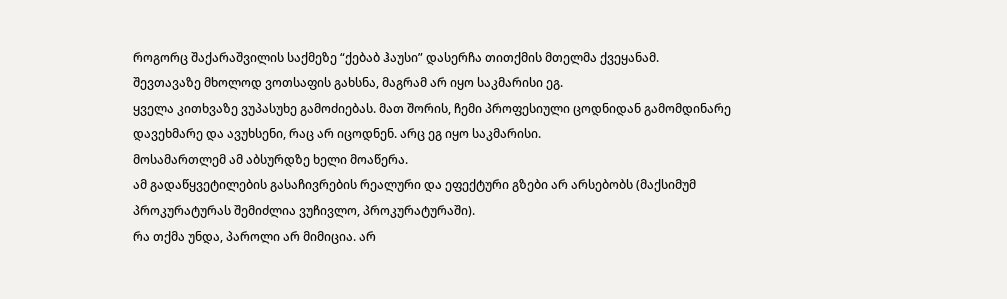როგორც შაქარაშვილის საქმეზე “ქებაბ ჰაუსი” დასერჩა თითქმის მთელმა ქვეყანამ.
შევთავაზე მხოლოდ ვოთსაფის გახსნა, მაგრამ არ იყო საკმარისი ეგ.
ყველა კითხვაზე ვუპასუხე გამოძიებას. მათ შორის, ჩემი პროფესიული ცოდნიდან გამომდინარე დავეხმარე და ავუხსენი, რაც არ იცოდნენ. არც ეგ იყო საკმარისი.
მოსამართლემ ამ აბსურდზე ხელი მოაწერა.
ამ გადაწყვეტილების გასაჩივრების რეალური და ეფექტური გზები არ არსებობს (მაქსიმუმ პროკურატურას შემიძლია ვუჩივლო, პროკურატურაში).
რა თქმა უნდა, პაროლი არ მიმიცია. არ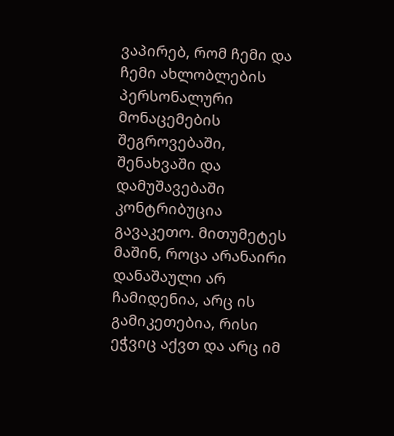ვაპირებ, რომ ჩემი და ჩემი ახლობლების პერსონალური მონაცემების შეგროვებაში, შენახვაში და დამუშავებაში კონტრიბუცია გავაკეთო. მითუმეტეს მაშინ, როცა არანაირი დანაშაული არ ჩამიდენია, არც ის გამიკეთებია, რისი ეჭვიც აქვთ და არც იმ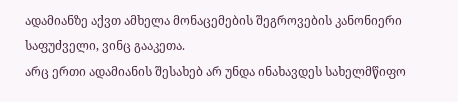ადამიანზე აქვთ ამხელა მონაცემების შეგროვების კანონიერი საფუძველი, ვინც გააკეთა.
არც ერთი ადამიანის შესახებ არ უნდა ინახავდეს სახელმწიფო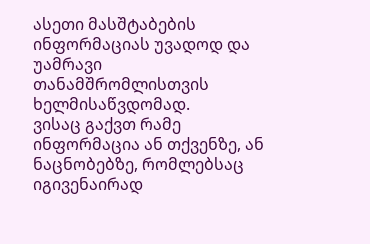ასეთი მასშტაბების ინფორმაციას უვადოდ და უამრავი თანამშრომლისთვის ხელმისაწვდომად.
ვისაც გაქვთ რამე ინფორმაცია ან თქვენზე, ან ნაცნობებზე, რომლებსაც იგივენაირად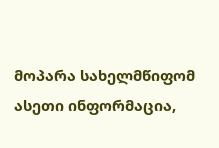მოპარა სახელმწიფომ ასეთი ინფორმაცია,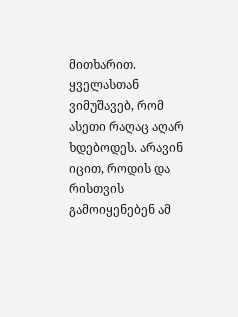მითხარით. ყველასთან ვიმუშავებ, რომ ასეთი რაღაც აღარ ხდებოდეს. არავინ იცით, როდის და რისთვის გამოიყენებენ ამ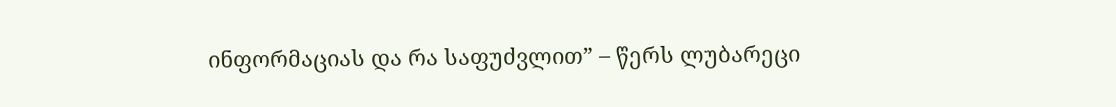ინფორმაციას და რა საფუძვლით” – წერს ლუბარეცი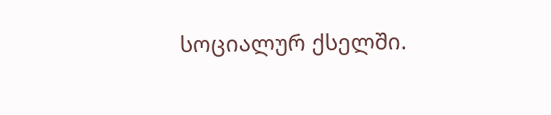სოციალურ ქსელში.